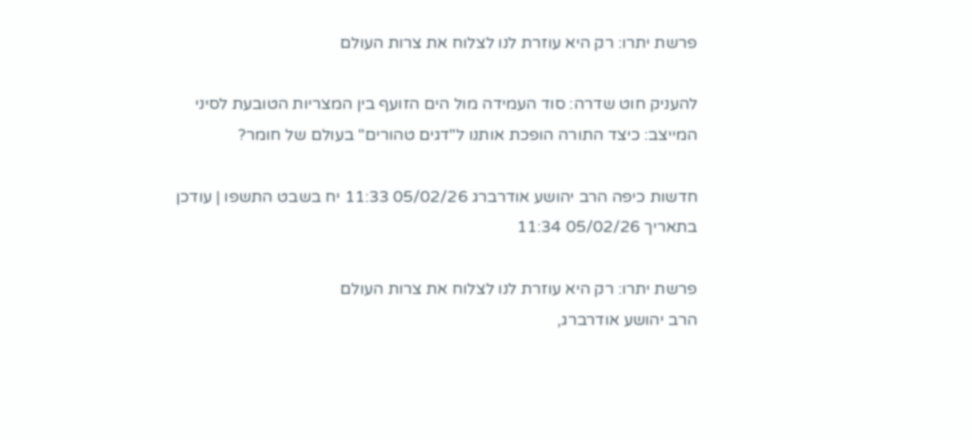פרשת יתרו: רק היא עוזרת לנו לצלוח את צרות העולם

להעניק חוט שדרה: סוד העמידה מול הים הזועף בין המצריות הטובעת לסיני המייצב: כיצד התורה הופכת אותנו ל"דגים טהורים" בעולם של חומר?

חדשות כיפה הרב יהושע אודרברג 05/02/26 11:33 יח בשבט התשפו | עודכן בתאריך 05/02/26 11:34

פרשת יתרו: רק היא עוזרת לנו לצלוח את צרות העולם
הרב יהושע אודרברג,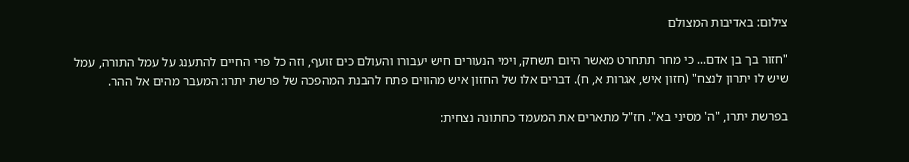צילום: באדיבות המצולם

"חזור בך בן אדם... כי מחר תתחרט מאשר היום תשחק, וימי הנעורים חיש יעבורו והעולם כים זועף, וזה כל פרי החיים להתענג על עמל התורה, עמל שיש לו יתרון לנצח" (חזון איש, אגרות א, ח). דברים אלו של החזון איש מהווים פתח להבנת המהפכה של פרשת יתרו: המעבר מהים אל ההר.

בפרשת יתרו, "ה' מסיני בא". חז"ל מתארים את המעמד כחתונה נצחית: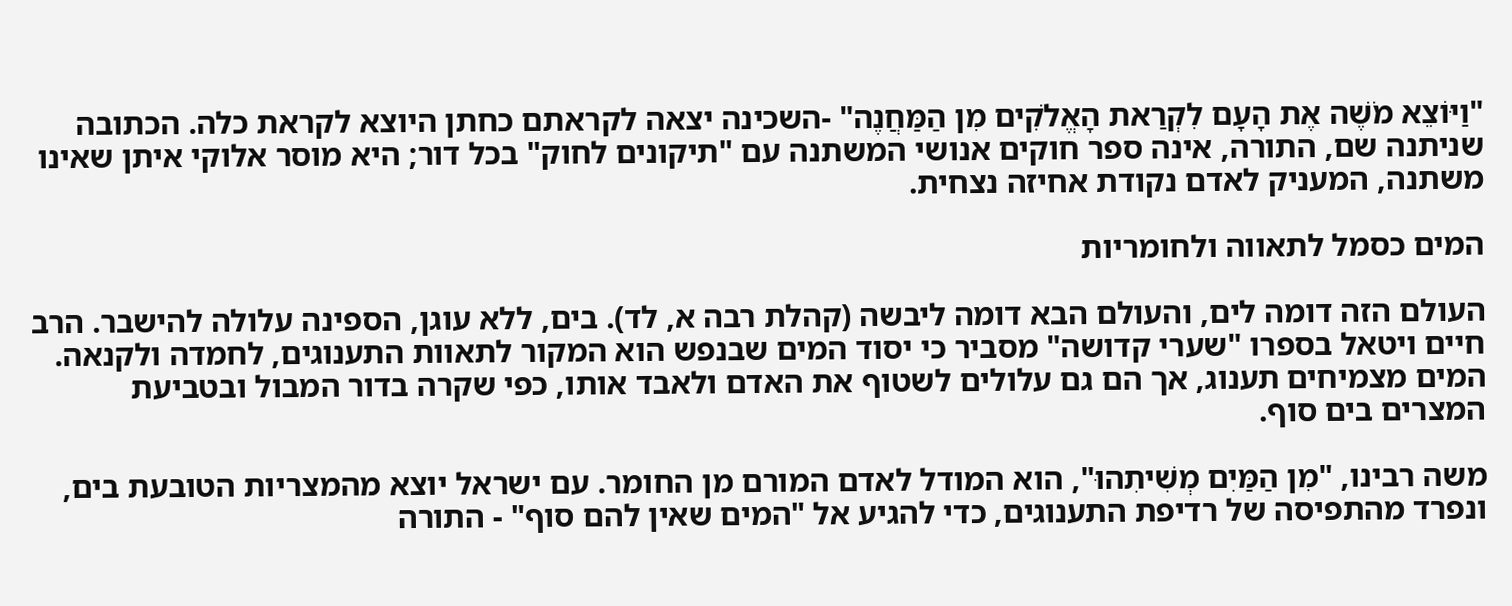"וַיּוֹצֵא מֹשֶׁה אֶת הָעָם לִקְרַאת הָאֱלֹקִים מִן הַמַּחֲנֶה" -השכינה יצאה לקראתם כחתן היוצא לקראת כלה. הכתובה שניתנה שם, התורה, אינה ספר חוקים אנושי המשתנה עם "תיקונים לחוק" בכל דור; היא מוסר אלוקי איתן שאינו משתנה, המעניק לאדם נקודת אחיזה נצחית.

המים כסמל לתאווה ולחומריות

העולם הזה דומה לים, והעולם הבא דומה ליבשה (קהלת רבה א, לד). בים, ללא עוגן, הספינה עלולה להישבר. הרב חיים ויטאל בספרו "שערי קדושה" מסביר כי יסוד המים שבנפש הוא המקור לתאוות התענוגים, לחמדה ולקנאה. המים מצמיחים תענוג, אך הם גם עלולים לשטוף את האדם ולאבד אותו, כפי שקרה בדור המבול ובטביעת המצרים בים סוף.

משה רבינו, "מִן הַמַּיִם מְשִׁיתִהוּ", הוא המודל לאדם המורם מן החומר. עם ישראל יוצא מהמצריות הטובעת בים, ונפרד מהתפיסה של רדיפת התענוגים, כדי להגיע אל "המים שאין להם סוף" - התורה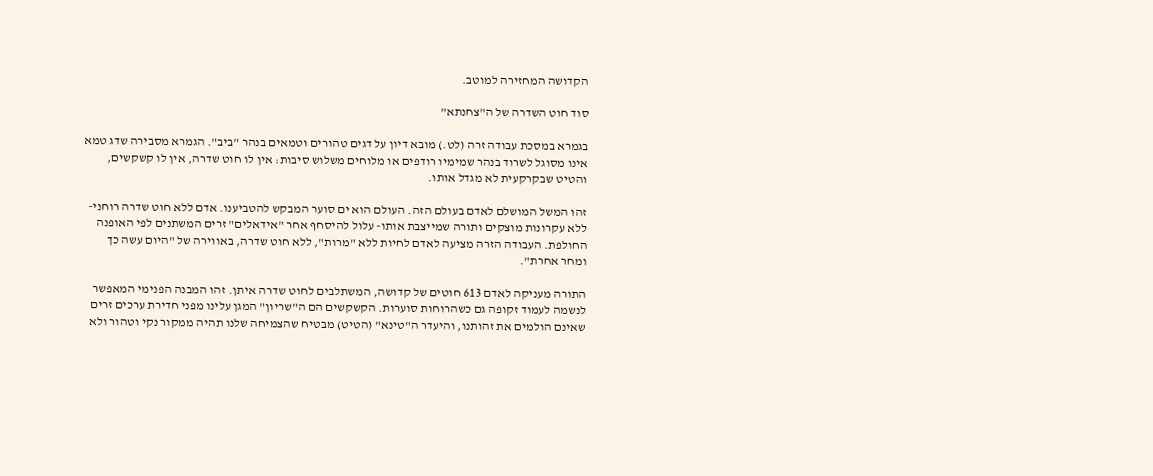הקדושה המחזירה למוטב.

סוד חוט השדרה של ה"צחנתא"

בגמרא במסכת עבודה זרה (לט.) מובא דיון על דגים טהורים וטמאים בנהר "ביב". הגמרא מסבירה שדג טמא אינו מסוגל לשרוד בנהר שמימיו רודפים או מלוחים משלוש סיבות: אין לו חוט שדרה, אין לו קשקשים, והטיט שבקרקעית לא מגדל אותו.

זהו המשל המושלם לאדם בעולם הזה. העולם הוא ים סוער המבקש להטביענו. אדם ללא חוט שדרה רוחני- ללא עקרונות מוצקים ותורה שמייצבת אותו- עלול להיסחף אחר "אידאלים" זרים המשתנים לפי האופנה החולפת. העבודה הזרה מציעה לאדם לחיות ללא "מרות", ללא חוט שדרה, באווירה של "היום עשה כך ומחר אחרת".

התורה מעניקה לאדם 613 חוטים של קדושה, המשתלבים לחוט שדרה איתן. זהו המבנה הפנימי המאפשר לנשמה לעמוד זקופה גם כשהרוחות סוערות. הקשקשים הם ה"שריון" המגן עלינו מפני חדירת ערכים זרים שאינם הולמים את זהותנו, והיעדר ה"טינא" (הטיט) מבטיח שהצמיחה שלנו תהיה ממקור נקי וטהור ולא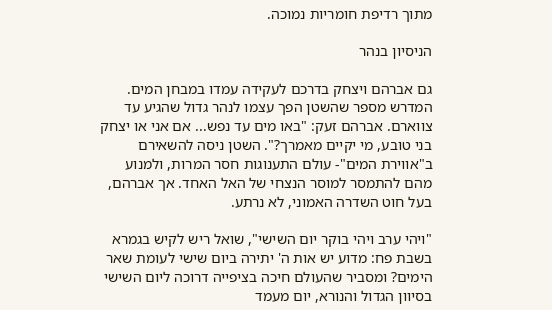מתוך רדיפת חומריות נמוכה.

הניסיון בנהר

גם אברהם ויצחק בדרכם לעקידה עמדו במבחן המים. המדרש מספר שהשטן הפך עצמו לנהר גדול שהגיע עד צווארם. אברהם זעק: "באו מים עד נפש... אם אני או יצחק בני טובע, מי יקיים מאמרך?". השטן ניסה להשאירם ב"אווירת המים"- עולם התענוגות חסר המרות, ולמנוע מהם להתמסר למוסר הנצחי של האל האחד. אך אברהם, בעל חוט השדרה האמוני, לא נרתע.

"ויהי ערב ויהי בוקר יום השישי", שואל ריש לקיש בגמרא בשבת פח: מדוע יש אות ה' יתירה ביום שישי לעומת שאר הימים? ומסביר שהעולם חיכה בציפייה דרוכה ליום השישי בסיוון הגדול והנורא, יום מעמד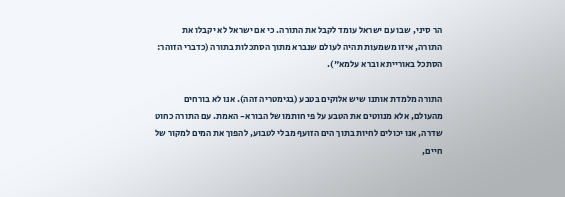הר סיני, שבו עם ישראל עומד לקבל את התורה. כי אם ישראל לא יקבלו את התורה, איזו משמעות תהיה לעולם שנברא מתוך הסתכלות בתורה (כדברי הזוהר: הסתכל באורייתא וברא עלמא").

התורה מלמדת אותנו שיש אלוקים בטבע (בגימטריה זהה). אנו לא בורחים מהעולם, אלא מנווטים את הטבע על פי חותמו של הבורא- האמת. עם התורה כחוט שדרה, אנו יכולים לחיות בתוך הים הזועף מבלי לטבוע, להפוך את המים למקור של חיים,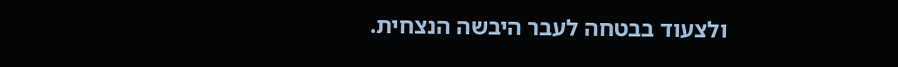ולצעוד בבטחה לעבר היבשה הנצחית.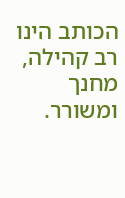הכותב הינו רב קהילה, מחנך ומשורר.